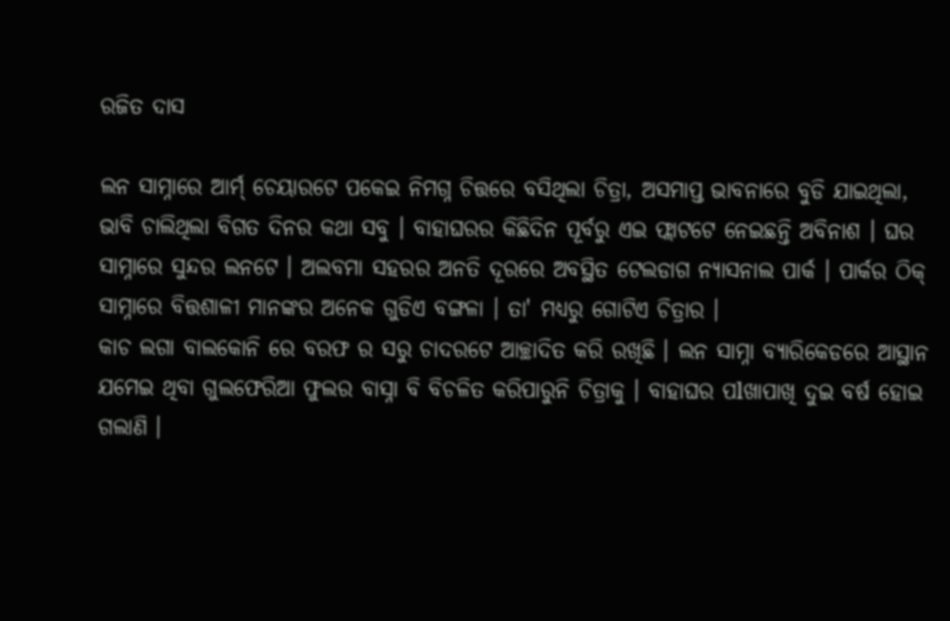ରଜିତ ଦାସ

ଲନ ସାମ୍ନାରେ ଆର୍ମ୍ ଚେୟାରଟେ ପକେଇ ନିମଗ୍ନ ଚିତ୍ତରେ ବସିଥିଲା ଚିତ୍ରା, ଅସମାପ୍ତ ଭାବନାରେ ବୁଡି ଯାଇଥିଲା, ଭାବି ଚାଲିଥିଲା ବିଗତ ଦିନର କଥା ସବୁ । ବାହାଘରର କିଛିଦିନ ପୂର୍ବରୁ ଏଇ ଫ୍ଲାଟଟେ ନେଇଛନ୍ତି ଅବିନାଶ । ଘର ସାମ୍ନାରେ ସୁନ୍ଦର ଲନଟେ । ଅଲବମା ସହରର ଅନତି ଦୂରରେ ଅବସ୍ଥିତ ଟେଲଡାଗ ନ୍ୟାସନାଲ ପାର୍କ । ପାର୍କର ଠିକ୍ ସାମ୍ନାରେ ବିତ୍ତଶାଳୀ ମାନଙ୍କର ଅନେକ ଗୁଡିଏ ବଙ୍ଗଳା । ତା' ମଧ୍ୟରୁ ଗୋଟିଏ ଚିତ୍ରାର ।
କାଚ ଲଗା ବାଲକୋନି ରେ ବରଫ ର ସରୁ ଚାଦରଟେ ଆଚ୍ଛାଦିତ କରି ରଖିଛି । ଲନ ସାମ୍ନା ବ୍ୟାରିକେଡରେ ଆସ୍ଥାନ ଯମେଇ ଥିବା ଗୁଲଫେରିଆ ଫୁଲର ବାସ୍ନା ବି ବିଚଳିତ କରିପାରୁନି ଚିତ୍ରାକୁ । ବାହାଘର ପlଖାପାଖି ଦୁଇ ବର୍ଷ ହୋଇ ଗଲାଣି ।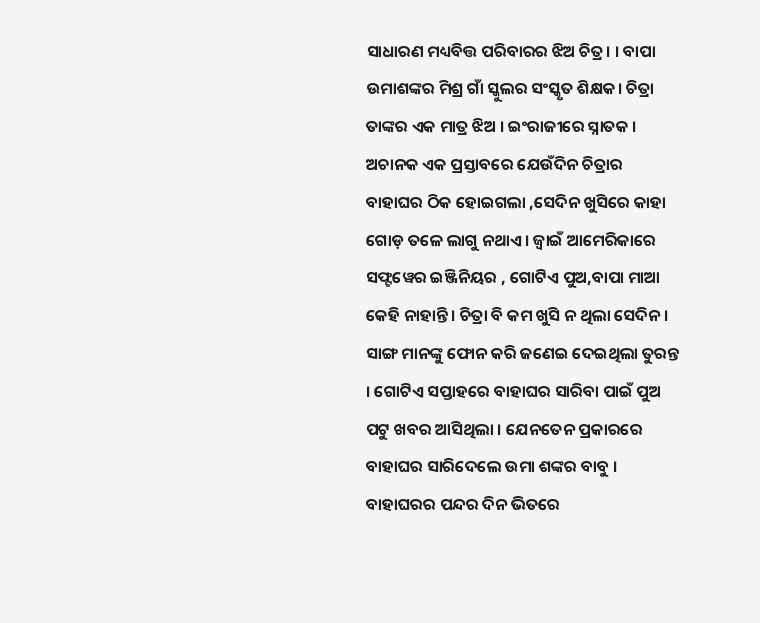ସାଧାରଣ ମଧ୍ୟବିତ୍ତ ପରିବାରର ଝିଅ ଚିତ୍ର। । ବାପା ଉମାଶଙ୍କର ମିଶ୍ର ଗାଁ ସ୍କୁଲର ସଂସ୍କୃତ ଶିକ୍ଷକ। ଚିତ୍ରା ତାଙ୍କର ଏକ ମାତ୍ର ଝିଅ । ଇଂରାଜୀରେ ସ୍ନାତକ । ଅଚାନକ ଏକ ପ୍ରସ୍ତାବରେ ଯେଉଁଦିନ ଚିତ୍ରାର ବାହାଘର ଠିକ ହୋଇଗଲା ,ସେଦିନ ଖୁସିରେ କାହା ଗୋଡ଼ ତଳେ ଲାଗୁ ନଥାଏ । ଜ୍ଵାଇଁ ଆମେରିକାରେ ସଫ୍ଟୱେର ଇଞ୍ଜିନିୟର , ଗୋଟିଏ ପୁଅ,ବାପା ମାଆ କେହି ନାହାନ୍ତି । ଚିତ୍ରା ବି କମ ଖୁସି ନ ଥିଲା ସେଦିନ। ସାଙ୍ଗ ମାନଙ୍କୁ ଫୋନ କରି ଜଣେଇ ଦେଇଥିଲା ତୁରନ୍ତ । ଗୋଟିଏ ସପ୍ତାହରେ ବାହାଘର ସାରିବା ପାଇଁ ପୁଅ ପଟୁ ଖବର ଆସିଥିଲା । ଯେନତେନ ପ୍ରକାରରେ ବାହାଘର ସାରିଦେଲେ ଉମା ଶଙ୍କର ବାବୁ । ବାହାଘରର ପନ୍ଦର ଦିନ ଭିତରେ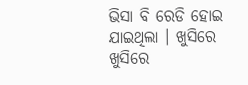ଭିସା ବି ରେଡି ହୋଇ ଯାଇଥିଲା । ଖୁସିରେ ଖୁସିରେ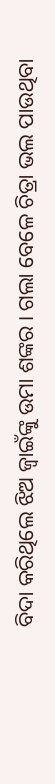ବିଦା କରିଥିଲେ ଝିଅ ଜ୍ୱାଇଁଙ୍କୁ ଉମା ଶଙ୍କର । ଗଲା ବେଳେ ଚିତ୍ରା ଭଲ ପାଉଥିବା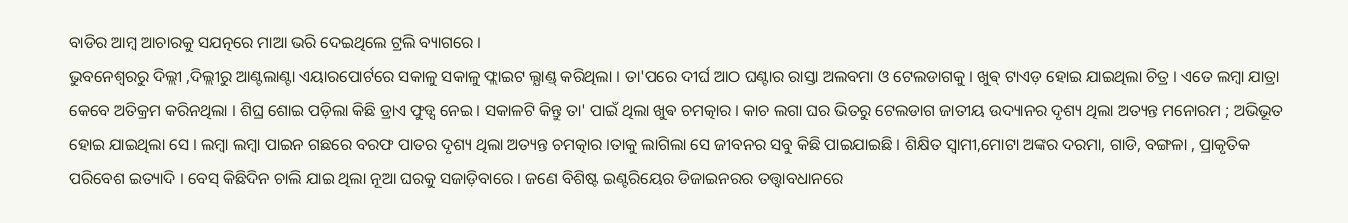ବାଡିର ଆମ୍ବ ଆଚାରକୁ ସଯତ୍ନରେ ମାଆ ଭରି ଦେଇଥିଲେ ଟ୍ରଲି ବ୍ୟାଗରେ ।
ଭୁବନେଶ୍ୱରରୁ ଦିଲ୍ଲୀ ,ଦିଲ୍ଲୀରୁ ଆଣ୍ଟଲାଣ୍ଟା ଏୟାରପୋର୍ଟରେ ସକାଳୁ ସକାଳୁ ଫ୍ଲାଇଟ ଲ୍ଯାଣ୍ଡ୍ କରିଥିଲା । ତା'ପରେ ଦୀର୍ଘ ଆଠ ଘଣ୍ଟାର ରାସ୍ତା ଅଲବମା ଓ ଟେଲଡାଗକୁ । ଖୁଵ୍ ଟାଏଡ଼ ହୋଇ ଯାଇଥିଲା ଚିତ୍ର । ଏତେ ଲମ୍ବା ଯାତ୍ରା କେବେ ଅତିକ୍ରମ କରିନଥିଲା । ଶିଘ୍ର ଶୋଇ ପଡ଼ିଲା କିଛି ଡ୍ରାଏ ଫୁଡ୍ସ ନେଇ । ସକାଳଟି କିନ୍ତୁ ତା' ପାଇଁ ଥିଲା ଖୁଵ ଚମତ୍କାର । କାଚ ଲଗା ଘର ଭିତରୁ ଟେଲଡାଗ ଜାତୀୟ ଉଦ୍ୟାନର ଦୃଶ୍ୟ ଥିଲା ଅତ୍ୟନ୍ତ ମନୋରମ ; ଅଭିଭୂତ ହୋଇ ଯାଇଥିଲା ସେ । ଲମ୍ବା ଲମ୍ବା ପାଇନ ଗଛରେ ବରଫ ପାତର ଦୃଶ୍ୟ ଥିଲା ଅତ୍ୟନ୍ତ ଚମତ୍କାର ।ତାକୁ ଲାଗିଲା ସେ ଜୀବନର ସବୁ କିଛି ପାଇଯାଇଛି । ଶିକ୍ଷିତ ସ୍ୱାମୀ,ମୋଟା ଅଙ୍କର ଦରମା, ଗାଡି, ବଙ୍ଗଳା , ପ୍ରାକୃତିକ ପରିବେଶ ଇତ୍ୟାଦି । ବେସ୍ କିଛିଦିନ ଚାଲି ଯାଇ ଥିଲା ନୂଆ ଘରକୁ ସଜାଡ଼ିବାରେ । ଜଣେ ବିଶିଷ୍ଟ ଇଣ୍ଟରିୟେର ଡିଜାଇନରର ତତ୍ତ୍ବାବଧାନରେ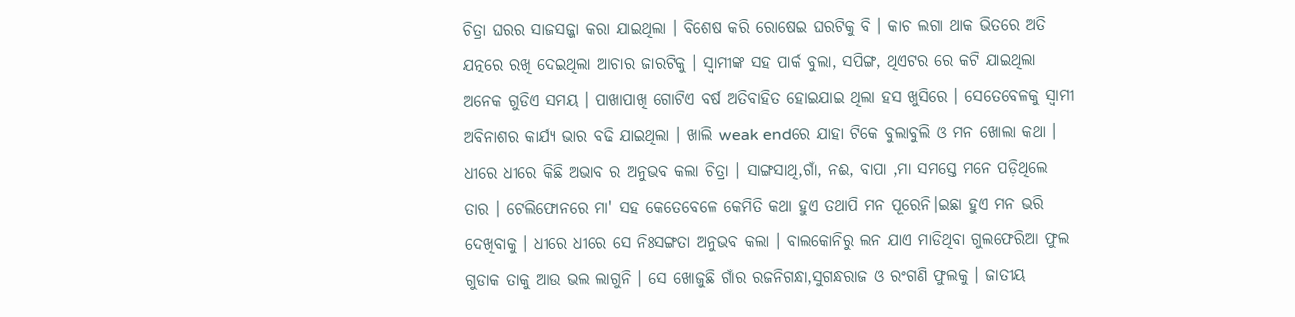ଚିତ୍ରା ଘରର ସାଜସଜ୍ଜା କରା ଯାଇଥିଲା । ବିଶେଷ କରି ରୋଷେଇ ଘରଟିକୁ ବି । କାଚ ଲଗା ଥାକ ଭିତରେ ଅତି ଯତ୍ନରେ ରଖି ଦେଇଥିଲା ଆଚାର ଜାରଟିକୁ । ସ୍ୱାମୀଙ୍କ ସହ ପାର୍କ ବୁଲା, ସପିଙ୍ଗ, ଥିଏଟର ରେ କଟି ଯାଇଥିଲା ଅନେକ ଗୁଡିଏ ସମୟ । ପାଖାପାଖି ଗୋଟିଏ ବର୍ଷ ଅତିବାହିତ ହୋଇଯାଇ ଥିଲା ହସ ଖୁସିରେ । ସେତେବେଳକୁ ସ୍ୱାମୀ ଅବିନାଶର କାର୍ଯ୍ୟ ଭାର ବଢି ଯାଇଥିଲା । ଖାଲି weak endରେ ଯାହା ଟିକେ ବୁଲାବୁଲି ଓ ମନ ଖୋଲା କଥା ।
ଧୀରେ ଧୀରେ କିଛି ଅଭାବ ର ଅନୁଭବ କଲା ଚିତ୍ରା । ସାଙ୍ଗସାଥି,ଗାଁ, ନଈ, ବାପା ,ମା ସମସ୍ତେ ମନେ ପଡ଼ିଥିଲେ ତାର । ଟେଲିଫୋନରେ ମା' ସହ କେତେବେଳେ କେମିତି କଥା ହୁଏ ତଥାପି ମନ ପୂରେନି।ଇଛା ହୁଏ ମନ ଭରି ଦେଖିବାକୁ । ଧୀରେ ଧୀରେ ସେ ନିଃସଙ୍ଗତା ଅନୁଭବ କଲା । ବାଲକୋନିରୁ ଲନ ଯାଏ ମାଡିଥିବା ଗୁଲଫେରିଆ ଫୁଲ ଗୁଡାକ ତାକୁ ଆଉ ଭଲ ଲାଗୁନି । ସେ ଖୋଜୁଛି ଗାଁର ରଜନିଗନ୍ଧା,ସୁଗନ୍ଧରାଜ ଓ ରଂଗଣି ଫୁଲକୁ । ଜାତୀୟ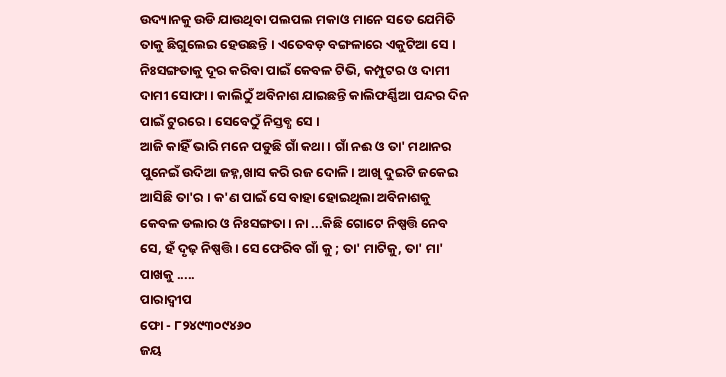ଉଦ୍ୟାନକୁ ଉଡି ଯାଉଥିବା ପଲପଲ ମକାଓ ମାନେ ସତେ ଯେମିତି ତାକୁ ଛିଗୁଲେଇ ହେଉଛନ୍ତି । ଏତେବଡ଼ ବଙ୍ଗଳାରେ ଏକୁଟିଆ ସେ । ନିଃସଙ୍ଗତାକୁ ଦୂର କରିବା ପାଇଁ କେବଳ ଟିଭି, କମ୍ପୁଟର ଓ ଦାମୀ ଦାମୀ ସୋଫା । କାଲିଠୁଁ ଅବିନାଶ ଯାଇଛନ୍ତି କାଲିଫର୍ଣ୍ଣିଆ ପନ୍ଦର ଦିନ ପାଇଁ ଟୁରରେ । ସେବେଠୁଁ ନିସ୍ତବ୍ଧ ସେ ।
ଆଜି କାହିଁ ଭାରି ମନେ ପଡୁଛି ଗାଁ କଥା । ଗାଁ ନଈ ଓ ତା' ମଥାନର ପୁନେଇଁ ଉଦିଆ ଜହ୍ନ,ଖାସ କରି ରଜ ଦୋଳି । ଆଖି ଦୁଇଟି ଜକେଇ ଆସିଛି ତା'ର । କ'ଣ ପାଇଁ ସେ ବାହା ହୋଇଥିଲା ଅବିନାଶକୁ କେବଳ ଡଲାର ଓ ନିଃସଙ୍ଗତା । ନା ...କିଛି ଗୋଟେ ନିଷ୍ପତ୍ତି ନେବ ସେ, ହଁ ଦୃଢ଼ ନିଷ୍ପତ୍ତି । ସେ ଫେରିବ ଗାଁ କୁ ; ତା' ମାଟିକୁ, ତା' ମା' ପାଖକୁ .....
ପାରାଦ୍ବୀପ
ଫୋ - ୮୨୪୯୩୦୯୪୬୦
ଜୟ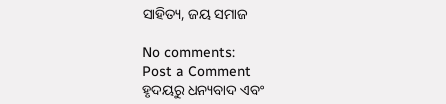ସାହିତ୍ୟ, ଜୟ ସମାଜ

No comments:
Post a Comment
ହୃଦୟରୁ ଧନ୍ୟବାଦ ଏବଂ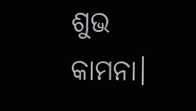ଶୁଭ କାମନା।